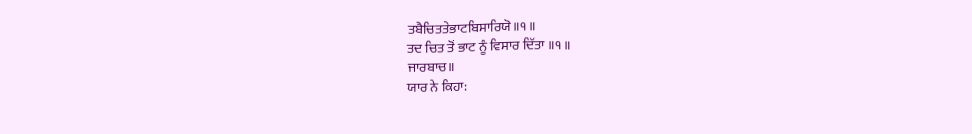ਤਬੈਚਿਤਤੇਭਾਟਬਿਸਾਰਿਯੋ॥੧॥
ਤਦ ਚਿਤ ਤੋਂ ਭਾਟ ਨੂੰ ਵਿਸਾਰ ਦਿੱਤਾ ॥੧॥
ਜਾਰਬਾਚ॥
ਯਾਰ ਨੇ ਕਿਹਾ: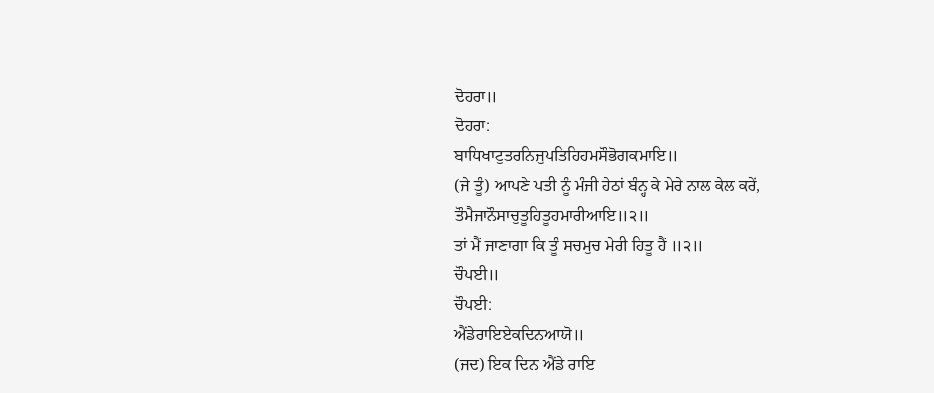ਦੋਹਰਾ॥
ਦੋਹਰਾ:
ਬਾਧਿਖਾਟੁਤਰਨਿਜੁਪਤਿਹਿਹਮਸੌਭੋਗਕਮਾਇ॥
(ਜੇ ਤੂੰ) ਆਪਣੇ ਪਤੀ ਨੂੰ ਮੰਜੀ ਹੇਠਾਂ ਬੰਨ੍ਹ ਕੇ ਮੇਰੇ ਨਾਲ ਕੇਲ ਕਰੇਂ,
ਤੌਮੈਜਾਨੌਸਾਚੁਤੂਹਿਤੂਹਮਾਰੀਆਇ॥੨॥
ਤਾਂ ਮੈਂ ਜਾਣਾਗਾ ਕਿ ਤੂੰ ਸਚਮੁਚ ਮੇਰੀ ਹਿਤੂ ਹੈਂ ॥੨॥
ਚੌਪਈ॥
ਚੌਪਈ:
ਐਂਡੇਰਾਇਏਕਦਿਨਆਯੋ॥
(ਜਦ) ਇਕ ਦਿਨ ਐਂਡੇ ਰਾਇ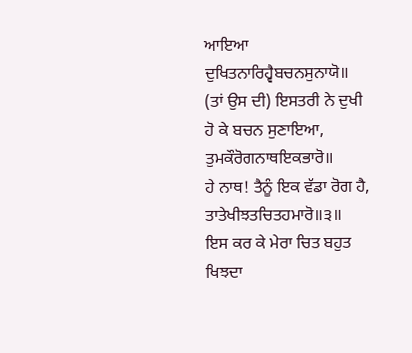ਆਇਆ
ਦੁਖਿਤਨਾਰਿਹ੍ਵੈਬਚਨਸੁਨਾਯੋ॥
(ਤਾਂ ਉਸ ਦੀ) ਇਸਤਰੀ ਨੇ ਦੁਖੀ ਹੋ ਕੇ ਬਚਨ ਸੁਣਾਇਆ,
ਤੁਮਕੌਰੋਗਨਾਥਇਕਭਾਰੋ॥
ਹੇ ਨਾਥ! ਤੈਨੂੰ ਇਕ ਵੱਡਾ ਰੋਗ ਹੈ,
ਤਾਤੇਖੀਝਤਚਿਤਹਮਾਰੋ॥੩॥
ਇਸ ਕਰ ਕੇ ਮੇਰਾ ਚਿਤ ਬਹੁਤ ਖਿਝਦਾ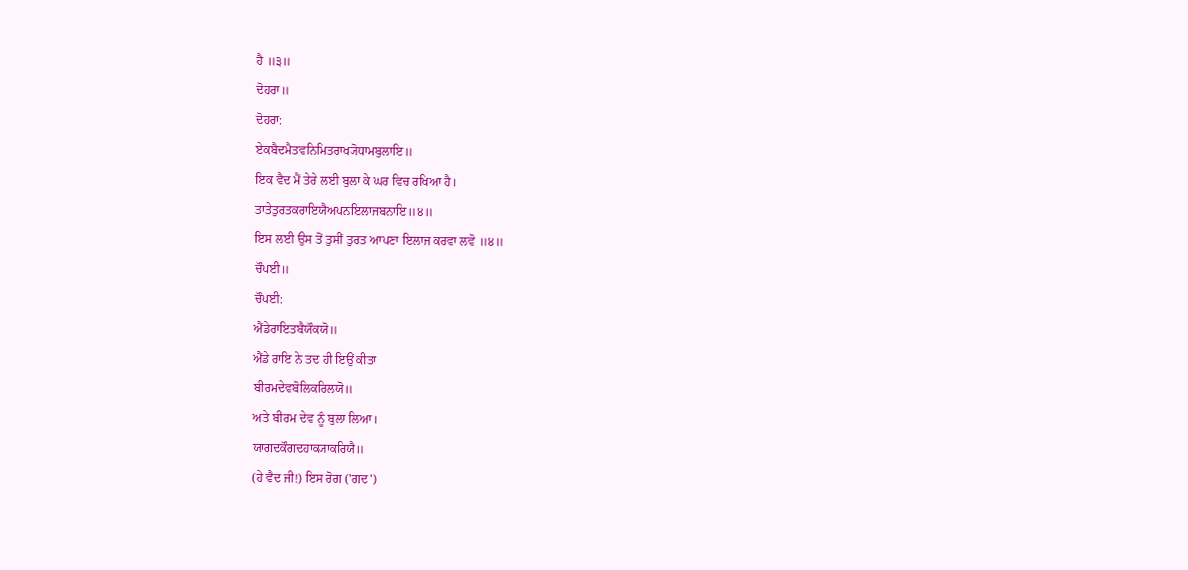ਹੈ ॥੩॥
ਦੋਹਰਾ॥
ਦੋਹਰਾ:
ਏਕਬੈਦਮੈਤਵਨਿਮਿਤਰਾਖ੍ਯੋਧਾਮਬੁਲਾਇ॥
ਇਕ ਵੈਦ ਮੈਂ ਤੇਰੇ ਲਈ ਬੁਲਾ ਕੇ ਘਰ ਵਿਚ ਰਖਿਆ ਹੈ।
ਤਾਤੇਤੁਰਤਕਰਾਇਯੈਅਪਨਇਲਾਜਬਨਾਇ॥੪॥
ਇਸ ਲਈ ਉਸ ਤੋਂ ਤੁਸੀਂ ਤੁਰਤ ਆਪਣਾ ਇਲਾਜ ਕਰਵਾ ਲਵੋ ॥੪॥
ਚੌਪਈ॥
ਚੌਪਈ:
ਐਂਡੇਰਾਇਤਬੈਯੌਕਯੋ॥
ਐਂਡੇ ਰਾਇ ਨੇ ਤਦ ਹੀ ਇਉਂ ਕੀਤਾ
ਬੀਰਮਦੇਵਬੋਲਿਕਰਿਲਯੋ॥
ਅਤੇ ਬੀਰਮ ਦੇਵ ਨੂੰ ਬੁਲਾ ਲਿਆ।
ਯਾਗਦਕੌਗਦਹਾਕ੍ਯਾਕਰਿਯੈ॥
(ਹੇ ਵੈਦ ਜੀ!) ਇਸ ਰੋਗ ('ਗਦ')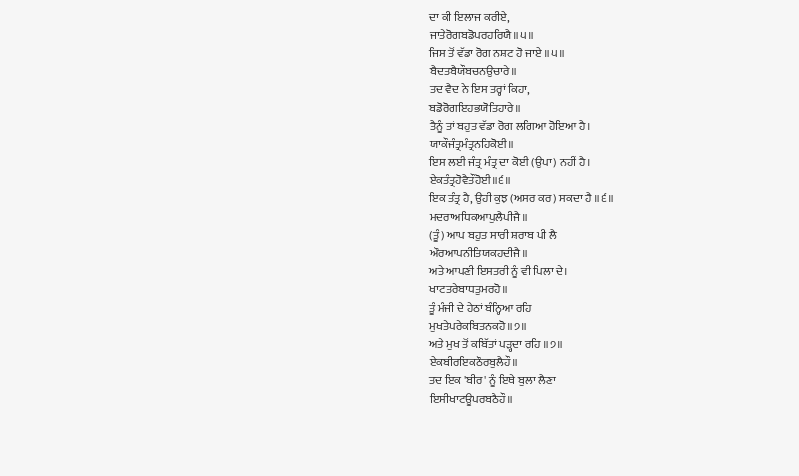ਦਾ ਕੀ ਇਲਾਜ ਕਰੀਏ,
ਜਾਤੇਰੋਗਬਡੋਪਰਹਰਿਯੈ॥੫॥
ਜਿਸ ਤੋਂ ਵੱਡਾ ਰੋਗ ਨਸ਼ਟ ਹੋ ਜਾਏ ॥੫॥
ਬੈਦਤਬੈਯੌਬਚਨਉਚਾਰੇ॥
ਤਦ ਵੈਦ ਨੇ ਇਸ ਤਰ੍ਹਾਂ ਕਿਹਾ,
ਬਡੋਰੋਗਇਹਭਯੋਤਿਹਾਰੇ॥
ਤੈਨੂੰ ਤਾਂ ਬਹੁਤ ਵੱਡਾ ਰੋਗ ਲਗਿਆ ਹੋਇਆ ਹੈ।
ਯਾਕੌਜੰਤ੍ਰਮੰਤ੍ਰਨਹਿਕੋਈ॥
ਇਸ ਲਈ ਜੰਤ੍ਰ ਮੰਤ੍ਰ ਦਾ ਕੋਈ (ਉਪਾ) ਨਹੀਂ ਹੈ।
ਏਕਤੰਤ੍ਰਹੋਵੈਤੌਹੋਈ॥੬॥
ਇਕ ਤੰਤ੍ਰ ਹੈ, ਉਹੀ ਕੁਝ (ਅਸਰ ਕਰ) ਸਕਦਾ ਹੈ ॥੬॥
ਮਦਰਾਅਧਿਕਆਪੁਲੈਪੀਜੈ॥
(ਤੂੰ) ਆਪ ਬਹੁਤ ਸਾਰੀ ਸ਼ਰਾਬ ਪੀ ਲੈ
ਔਰਆਪਨੀਤਿਯਕਹਦੀਜੈ॥
ਅਤੇ ਆਪਣੀ ਇਸਤਰੀ ਨੂੰ ਵੀ ਪਿਲਾ ਦੇ।
ਖਾਟਤਰੇਬਾਧਤੁਮਰਹੋ॥
ਤੂੰ ਮੰਜੀ ਦੇ ਹੇਠਾਂ ਬੰਨ੍ਹਿਆ ਰਹਿ
ਮੁਖਤੇਪਰੇਕਬਿਤਨਕਹੋ॥੭॥
ਅਤੇ ਮੁਖ ਤੋਂ ਕਬਿੱਤਾਂ ਪੜ੍ਹਦਾ ਰਹਿ ॥੭॥
ਏਕਬੀਰਇਕਠੌਰਬੁਲੈਹੌ॥
ਤਦ ਇਕ 'ਬੀਰ' ਨੂੰ ਇਥੇ ਬੁਲਾ ਲੈਣਾ
ਇਸੀਖਾਟਊਪਰਬਠੈਹੌ॥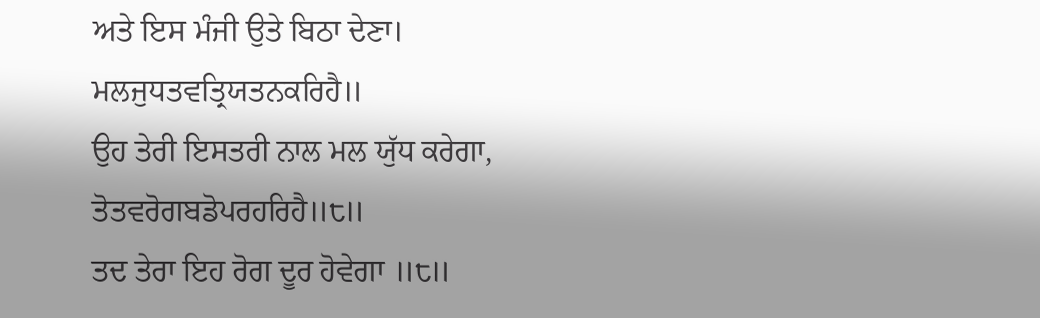ਅਤੇ ਇਸ ਮੰਜੀ ਉਤੇ ਬਿਠਾ ਦੇਣਾ।
ਮਲਜੁਧਤਵਤ੍ਰਿਯਤਨਕਰਿਹੈ॥
ਉਹ ਤੇਰੀ ਇਸਤਰੀ ਨਾਲ ਮਲ ਯੁੱਧ ਕਰੇਗਾ,
ਤੋਤਵਰੋਗਬਡੋਪਰਹਰਿਹੈ॥੮॥
ਤਦ ਤੇਰਾ ਇਹ ਰੋਗ ਦੂਰ ਹੋਵੇਗਾ ॥੮॥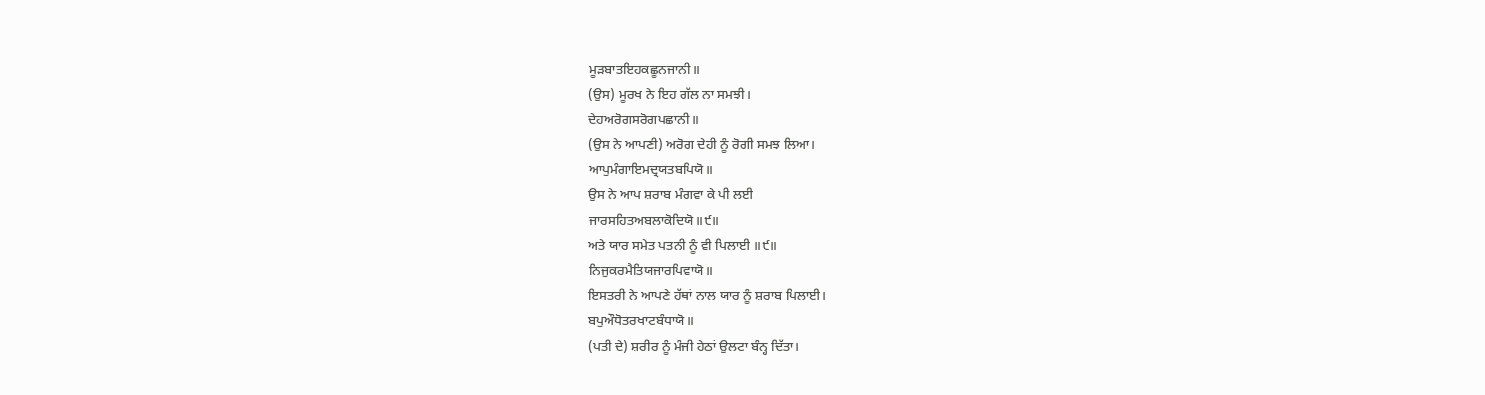ਮੂੜਬਾਤਇਹਕਛੂਨਜਾਨੀ॥
(ਉਸ) ਮੂਰਖ ਨੇ ਇਹ ਗੱਲ ਨਾ ਸਮਝੀ।
ਦੇਹਅਰੋਗਸਰੋਗਪਛਾਨੀ॥
(ਉਸ ਨੇ ਆਪਣੀ) ਅਰੋਗ ਦੇਹੀ ਨੂੰ ਰੋਗੀ ਸਮਝ ਲਿਆ।
ਆਪੁਮੰਗਾਇਮਦ੍ਰਯਤਬਪਿਯੋ॥
ਉਸ ਨੇ ਆਪ ਸ਼ਰਾਬ ਮੰਗਵਾ ਕੇ ਪੀ ਲਈ
ਜਾਰਸਹਿਤਅਬਲਾਕੋਦਿਯੋ॥੯॥
ਅਤੇ ਯਾਰ ਸਮੇਤ ਪਤਨੀ ਨੂੰ ਵੀ ਪਿਲਾਈ ॥੯॥
ਨਿਜੁਕਰਮੈਤਿਯਜਾਰਪਿਵਾਯੋ॥
ਇਸਤਰੀ ਨੇ ਆਪਣੇ ਹੱਥਾਂ ਨਾਲ ਯਾਰ ਨੂੰ ਸ਼ਰਾਬ ਪਿਲਾਈ।
ਬਪੁਔਧੋਤਰਖਾਟਬੰਧਾਯੋ॥
(ਪਤੀ ਦੇ) ਸ਼ਰੀਰ ਨੂੰ ਮੰਜੀ ਹੇਠਾਂ ਉਲਟਾ ਬੰਨ੍ਹ ਦਿੱਤਾ।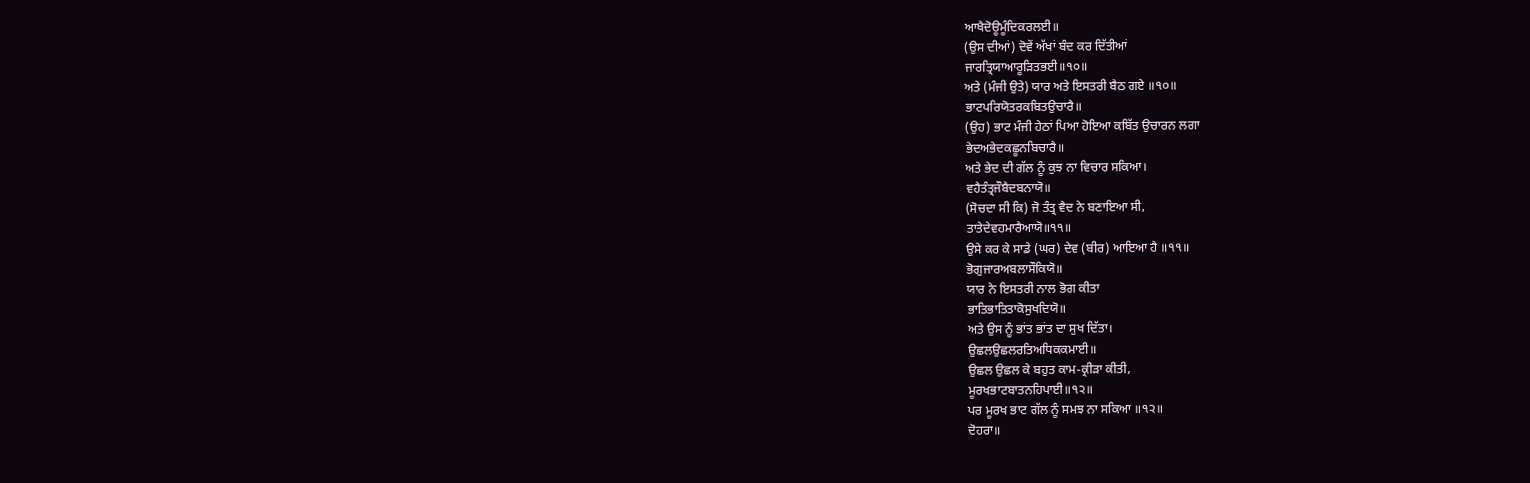ਆਖੈਦੋਊਮੂੰਦਿਕਰਲਈ॥
(ਉਸ ਦੀਆਂ) ਦੋਵੇਂ ਅੱਖਾਂ ਬੰਦ ਕਰ ਦਿੱਤੀਆਂ
ਜਾਰਤ੍ਰਿਯਾਆਰੂੜਿਤਭਈ॥੧੦॥
ਅਤੇ (ਮੰਜੀ ਉਤੇ) ਯਾਰ ਅਤੇ ਇਸਤਰੀ ਬੈਠ ਗਏ ॥੧੦॥
ਭਾਟਪਰਿਯੋਤਰਕਬਿਤਉਚਾਰੈ॥
(ਉਹ) ਭਾਟ ਮੰਜੀ ਹੇਠਾਂ ਪਿਆ ਹੋਇਆ ਕਬਿੱਤ ਉਚਾਰਨ ਲਗਾ
ਭੇਦਅਭੇਦਕਛੂਨਬਿਚਾਰੈ॥
ਅਤੇ ਭੇਦ ਦੀ ਗੱਲ ਨੂੰ ਕੁਝ ਨਾ ਵਿਚਾਰ ਸਕਿਆ।
ਵਹੈਤੰਤ੍ਰਜੌਬੈਦਬਨਾਯੋ॥
(ਸੋਚਦਾ ਸੀ ਕਿ) ਜੋ ਤੰਤ੍ਰ ਵੈਦ ਨੇ ਬਣਾਇਆ ਸੀ,
ਤਾਤੇਦੇਵਹਮਾਰੈਆਯੋ॥੧੧॥
ਉਸੇ ਕਰ ਕੇ ਸਾਡੇ (ਘਰ) ਦੇਵ (ਬੀਰ) ਆਇਆ ਹੈ ॥੧੧॥
ਭੋਗੁਜਾਰਅਬਲਾਸੌਕਿਯੋ॥
ਯਾਰ ਨੇ ਇਸਤਰੀ ਨਾਲ ਭੋਗ ਕੀਤਾ
ਭਾਤਿਭਾਤਿਤਾਕੋਸੁਖਦਿਯੋ॥
ਅਤੇ ਉਸ ਨੂੰ ਭਾਂਤ ਭਾਂਤ ਦਾ ਸੁਖ ਦਿੱਤਾ।
ਉਛਲਉਛਲਰਤਿਅਧਿਕਕਮਾਈ॥
ਉਛਲ ਉਛਲ ਕੇ ਬਹੁਤ ਕਾਮ-ਕ੍ਰੀੜਾ ਕੀਤੀ,
ਮੂਰਖਭਾਟਬਾਤਨਹਿਪਾਈ॥੧੨॥
ਪਰ ਮੂਰਖ ਭਾਟ ਗੱਲ ਨੂੰ ਸਮਝ ਨਾ ਸਕਿਆ ॥੧੨॥
ਦੋਹਰਾ॥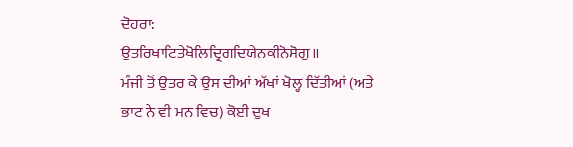ਦੋਹਰਾ:
ਉਤਰਿਖਾਟਿਤੇਖੋਲਿਦ੍ਰਿਗਦਿਯੇਨਕੀਨੋਸੋਗੁ॥
ਮੰਜੀ ਤੋਂ ਉਤਰ ਕੇ ਉਸ ਦੀਆਂ ਅੱਖਾਂ ਖੋਲ੍ਹ ਦਿੱਤੀਆਂ (ਅਤੇ ਭਾਟ ਨੇ ਵੀ ਮਨ ਵਿਚ) ਕੋਈ ਦੁਖ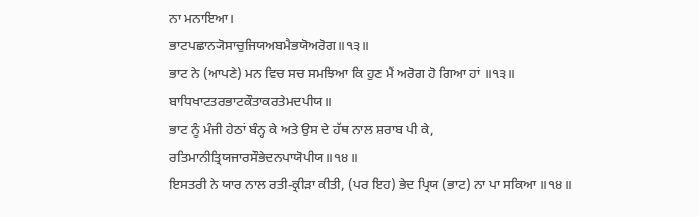ਨਾ ਮਨਾਇਆ।
ਭਾਟਪਛਾਨ੍ਯੋਸਾਚੁਜਿਯਅਬਮੈਭਯੋਅਰੋਗ॥੧੩॥
ਭਾਟ ਨੇ (ਆਪਣੇ) ਮਨ ਵਿਚ ਸਚ ਸਮਝਿਆ ਕਿ ਹੁਣ ਮੈਂ ਅਰੋਗ ਹੋ ਗਿਆ ਹਾਂ ॥੧੩॥
ਬਾਧਿਖਾਟਤਰਭਾਟਕੌਤਾਕਰਤੇਮਦਪੀਯ॥
ਭਾਟ ਨੂੰ ਮੰਜੀ ਹੇਠਾਂ ਬੰਨ੍ਹ ਕੇ ਅਤੇ ਉਸ ਦੇ ਹੱਥ ਨਾਲ ਸ਼ਰਾਬ ਪੀ ਕੇ,
ਰਤਿਮਾਨੀਤ੍ਰਿਯਜਾਰਸੌਭੇਦਨਪਾਯੋਪੀਯ॥੧੪॥
ਇਸਤਰੀ ਨੇ ਯਾਰ ਨਾਲ ਰਤੀ-ਕ੍ਰੀੜਾ ਕੀਤੀ, (ਪਰ ਇਹ) ਭੇਦ ਪ੍ਰਿਯ (ਭਾਟ) ਨਾ ਪਾ ਸਕਿਆ ॥੧੪॥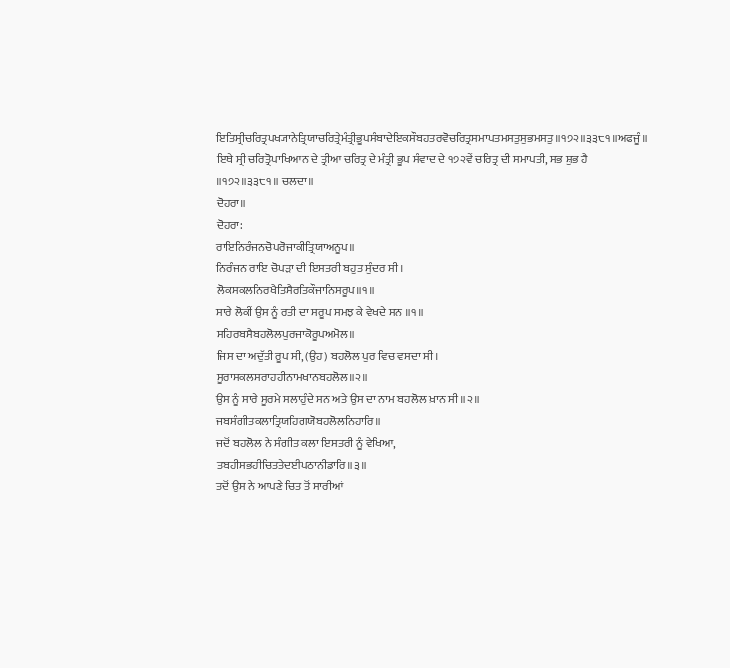ਇਤਿਸ੍ਰੀਚਰਿਤ੍ਰਪਖ੍ਯਾਨੇਤ੍ਰਿਯਾਚਰਿਤ੍ਰੇਮੰਤ੍ਰੀਭੂਪਸੰਬਾਦੇਇਕਸੌਬਹਤਰਵੋਚਰਿਤ੍ਰਸਮਾਪਤਮਸਤੁਸੁਭਮਸਤੁ॥੧੭੨॥੩੩੮੧॥ਅਫਜੂੰ॥
ਇਥੇ ਸ੍ਰੀ ਚਰਿਤ੍ਰੋਪਾਖਿਆਨ ਦੇ ਤ੍ਰੀਆ ਚਰਿਤ੍ਰ ਦੇ ਮੰਤ੍ਰੀ ਭੂਪ ਸੰਵਾਦ ਦੇ ੧੭੨ਵੇਂ ਚਰਿਤ੍ਰ ਦੀ ਸਮਾਪਤੀ, ਸਭ ਸ਼ੁਭ ਹੈ ॥੧੭੨॥੩੩੮੧॥ ਚਲਦਾ॥
ਦੋਹਰਾ॥
ਦੋਹਰਾ:
ਰਾਇਨਿਰੰਜਨਚੋਪਰੋਜਾਕੀਤ੍ਰਿਯਾਅਨੂਪ॥
ਨਿਰੰਜਨ ਰਾਇ ਚੋਪੜਾ ਦੀ ਇਸਤਰੀ ਬਹੁਤ ਸੁੰਦਰ ਸੀ।
ਲੋਕਸਕਲਨਿਰਖੈਤਿਸੈਰਤਿਕੌਜਾਨਿਸਰੂਪ॥੧॥
ਸਾਰੇ ਲੋਕੀਂ ਉਸ ਨੂੰ ਰਤੀ ਦਾ ਸਰੂਪ ਸਮਝ ਕੇ ਵੇਖਦੇ ਸਨ ॥੧॥
ਸਹਿਰਬਸੈਬਹਲੋਲਪੁਰਜਾਕੋਰੂਪਅਮੋਲ॥
ਜਿਸ ਦਾ ਅਦੁੱਤੀ ਰੂਪ ਸੀ, (ਉਹ) ਬਹਲੋਲ ਪੁਰ ਵਿਚ ਵਸਦਾ ਸੀ।
ਸੂਰਾਸਕਲਸਰਾਹਹੀਨਾਮਖਾਨਬਹਲੋਲ॥੨॥
ਉਸ ਨੂੰ ਸਾਰੇ ਸੂਰਮੇ ਸਲਾਹੁੰਦੇ ਸਨ ਅਤੇ ਉਸ ਦਾ ਨਾਮ ਬਹਲੋਲ ਖ਼ਾਨ ਸੀ ॥੨॥
ਜਬਸੰਗੀਤਕਲਾਤ੍ਰਿਯਹਿਗਯੋਬਹਲੋਲਨਿਹਾਰਿ॥
ਜਦੋਂ ਬਹਲੋਲ ਨੇ ਸੰਗੀਤ ਕਲਾ ਇਸਤਰੀ ਨੂੰ ਵੇਖਿਆ,
ਤਬਹੀਸਭਹੀਚਿਤਤੇਦਈਪਠਾਨੀਡਾਰਿ॥੩॥
ਤਦੋਂ ਉਸ ਨੇ ਆਪਣੇ ਚਿਤ ਤੋਂ ਸਾਰੀਆਂ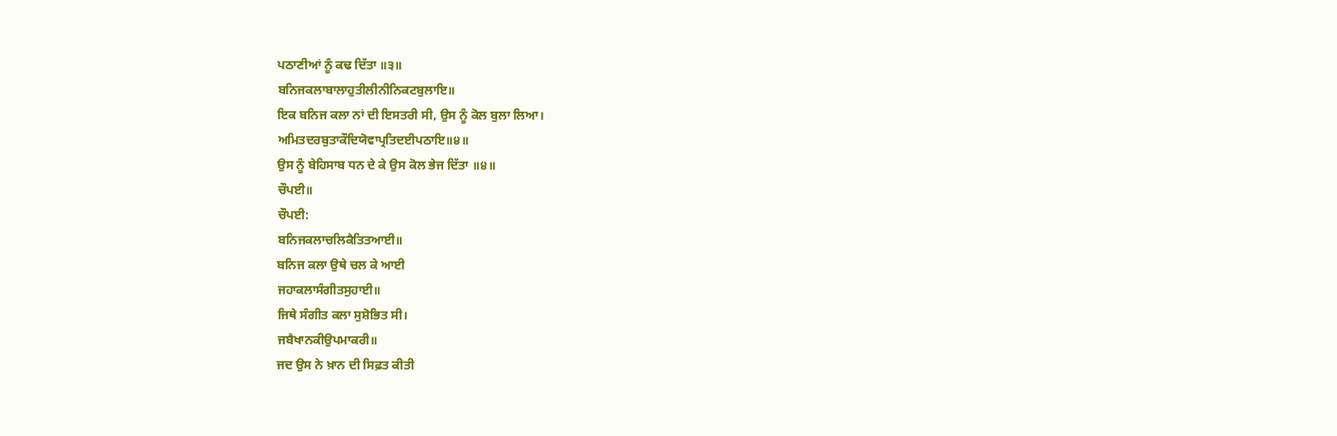ਪਠਾਣੀਆਂ ਨੂੰ ਕਢ ਦਿੱਤਾ ॥੩॥
ਬਨਿਜਕਲਾਬਾਲਾਹੁਤੀਲੀਨੀਨਿਕਟਬੁਲਾਇ॥
ਇਕ ਬਨਿਜ ਕਲਾ ਨਾਂ ਦੀ ਇਸਤਰੀ ਸੀ, ਉਸ ਨੂੰ ਕੋਲ ਬੁਲਾ ਲਿਆ।
ਅਮਿਤਦਰਬੁਤਾਕੌਦਿਯੋਵਾਪ੍ਰਤਿਦਈਪਠਾਇ॥੪॥
ਉਸ ਨੂੰ ਬੇਹਿਸਾਬ ਧਨ ਦੇ ਕੇ ਉਸ ਕੋਲ ਭੇਜ ਦਿੱਤਾ ॥੪॥
ਚੌਪਈ॥
ਚੌਪਈ:
ਬਨਿਜਕਲਾਚਲਿਕੈਤਿਤਆਈ॥
ਬਨਿਜ ਕਲਾ ਉਥੇ ਚਲ ਕੇ ਆਈ
ਜਹਾਕਲਾਸੰਗੀਤਸੁਹਾਈ॥
ਜਿਥੇ ਸੰਗੀਤ ਕਲਾ ਸੁਸ਼ੋਭਿਤ ਸੀ।
ਜਬੈਖਾਨਕੀਉਪਮਾਕਰੀ॥
ਜਦ ਉਸ ਨੇ ਖ਼ਾਨ ਦੀ ਸਿਫ਼ਤ ਕੀਤੀ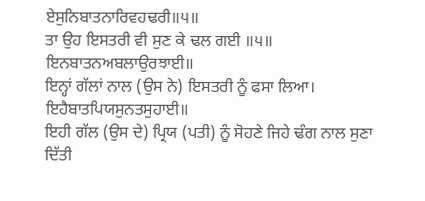ਏਸੁਨਿਬਾਤਨਾਰਿਵਹਢਰੀ॥੫॥
ਤਾ ਉਹ ਇਸਤਰੀ ਵੀ ਸੁਣ ਕੇ ਢਲ ਗਈ ॥੫॥
ਇਨਬਾਤਨਅਬਲਾਉਰਝਾਈ॥
ਇਨ੍ਹਾਂ ਗੱਲਾਂ ਨਾਲ (ਉਸ ਨੇ) ਇਸਤਰੀ ਨੂੰ ਫਸਾ ਲਿਆ।
ਇਹੈਬਾਤਪਿਯਸੁਨਤਸੁਹਾਈ॥
ਇਹੀ ਗੱਲ (ਉਸ ਦੇ) ਪ੍ਰਿਯ (ਪਤੀ) ਨੂੰ ਸੋਹਣੇ ਜਿਹੇ ਢੰਗ ਨਾਲ ਸੁਣਾ ਦਿੱਤੀ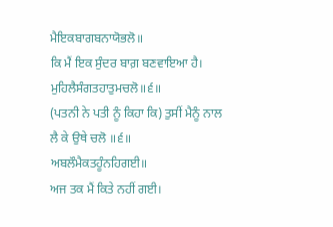ਮੈਇਕਬਾਗਬਨਾਯੋਭਲੋ॥
ਕਿ ਮੈਂ ਇਕ ਸੁੰਦਰ ਬਾਗ਼ ਬਣਵਾਇਆ ਹੈ।
ਮੁਹਿਲੈਸੰਗਤਹਾਤੁਮਚਲੋ॥੬॥
(ਪਤਨੀ ਨੇ ਪਤੀ ਨੂੰ ਕਿਹਾ ਕਿ) ਤੁਸੀਂ ਮੈਨੂੰ ਨਾਲ ਲੈ ਕੇ ਉਥੇ ਚਲੋ ॥੬॥
ਅਬਲੌਮੈਕਤਹੂੰਨਹਿਗਈ॥
ਅਜ ਤਕ ਮੈਂ ਕਿਤੇ ਨਹੀਂ ਗਈ।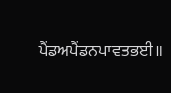ਪੈਂਡਅਪੈਂਡਨਪਾਵਤਭਈ॥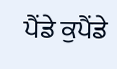ਪੈਂਡੇ ਕੁਪੈਂਡੇ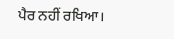ਪੈਰ ਨਹੀਂ ਰਖਿਆ।